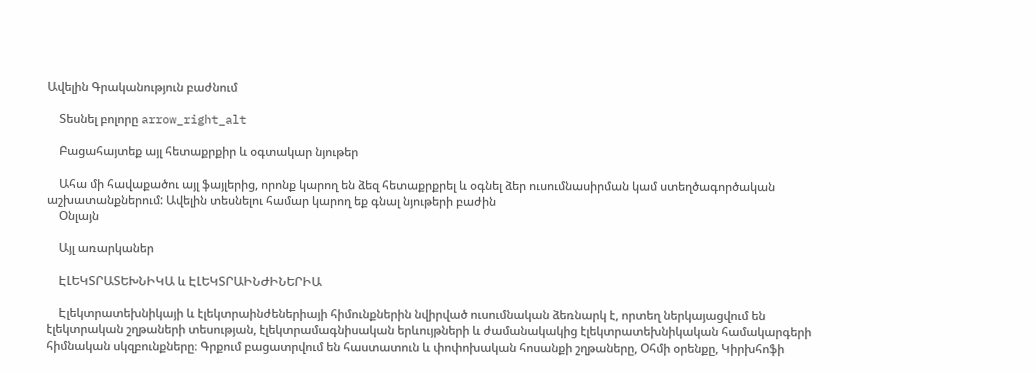Ավելին Գրականություն բաժնում

    Տեսնել բոլորը arrow_right_alt

    Բացահայտեք այլ հետաքրքիր և օգտակար նյութեր

    Ահա մի հավաքածու այլ ֆայլերից, որոնք կարող են ձեզ հետաքրքրել և օգնել ձեր ուսումնասիրման կամ ստեղծագործական աշխատանքներում: Ավելին տեսնելու համար կարող եք գնալ նյութերի բաժին
    Օնլայն

    Այլ առարկաներ

    ԷԼԵԿՏՐԱՏԵԽՆԻԿԱ և ԷԼԵԿՏՐԱԻՆԺԻՆԵՐԻԱ

    Էլեկտրատեխնիկայի և էլեկտրաինժեներիայի հիմունքներին նվիրված ուսումնական ձեռնարկ է, որտեղ ներկայացվում են էլեկտրական շղթաների տեսության, էլեկտրամագնիսական երևույթների և ժամանակակից էլեկտրատեխնիկական համակարգերի հիմնական սկզբունքները։ Գրքում բացատրվում են հաստատուն և փոփոխական հոսանքի շղթաները, Օհմի օրենքը, Կիրխհոֆի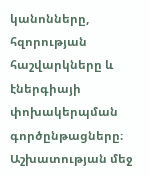կանոնները, հզորության հաշվարկները և էներգիայի փոխակերպման գործընթացները։ Աշխատության մեջ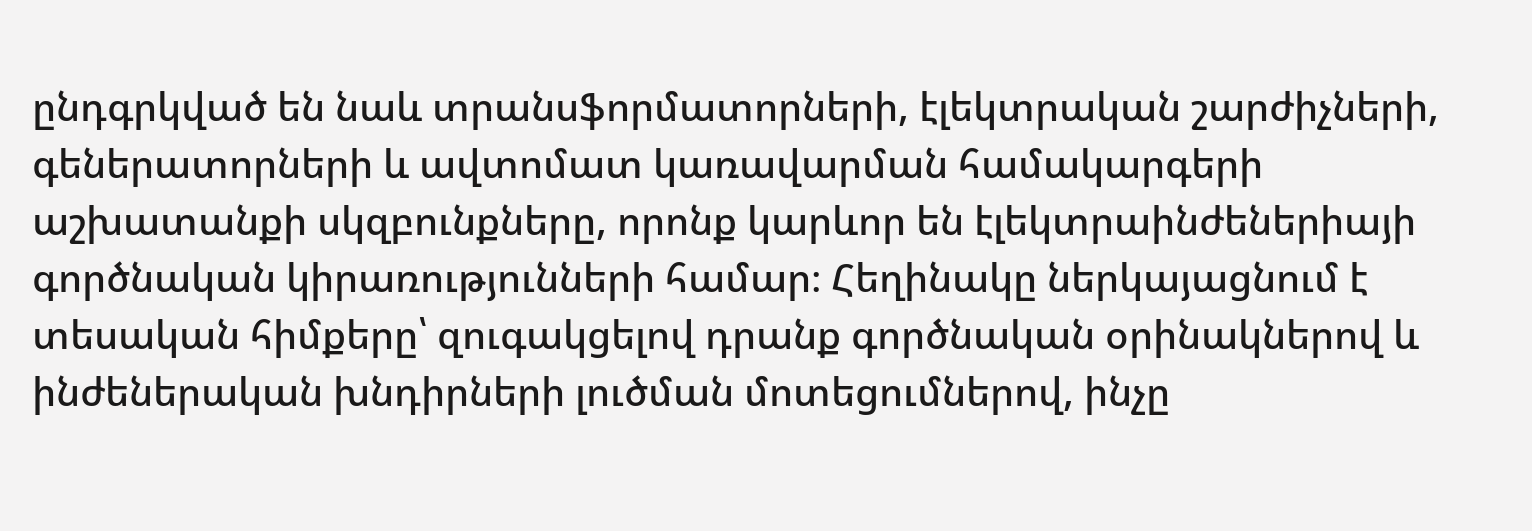ընդգրկված են նաև տրանսֆորմատորների, էլեկտրական շարժիչների, գեներատորների և ավտոմատ կառավարման համակարգերի աշխատանքի սկզբունքները, որոնք կարևոր են էլեկտրաինժեներիայի գործնական կիրառությունների համար։ Հեղինակը ներկայացնում է տեսական հիմքերը՝ զուգակցելով դրանք գործնական օրինակներով և ինժեներական խնդիրների լուծման մոտեցումներով, ինչը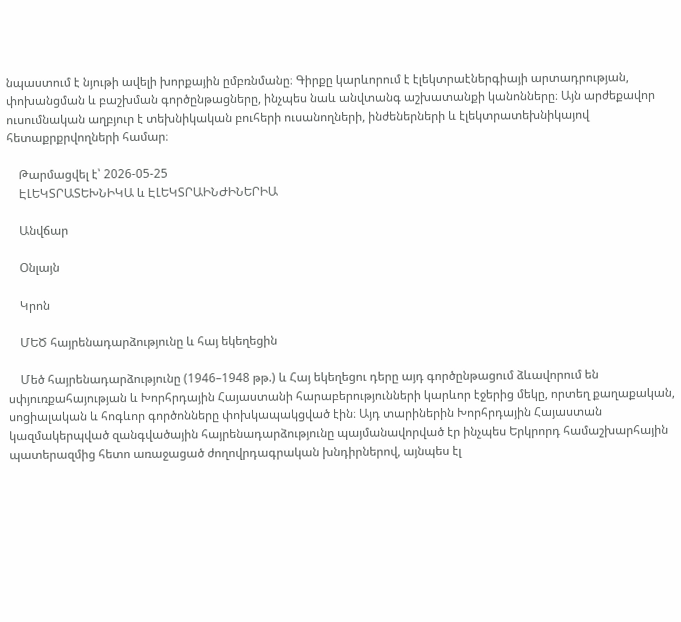նպաստում է նյութի ավելի խորքային ըմբռնմանը։ Գիրքը կարևորում է էլեկտրաէներգիայի արտադրության, փոխանցման և բաշխման գործընթացները, ինչպես նաև անվտանգ աշխատանքի կանոնները։ Այն արժեքավոր ուսումնական աղբյուր է տեխնիկական բուհերի ուսանողների, ինժեներների և էլեկտրատեխնիկայով հետաքրքրվողների համար։

    Թարմացվել է՝ 2026-05-25
    ԷԼԵԿՏՐԱՏԵԽՆԻԿԱ և ԷԼԵԿՏՐԱԻՆԺԻՆԵՐԻԱ

    Անվճար

    Օնլայն

    Կրոն

    ՄԵԾ հայրենադարձությունը և հայ եկեղեցին

    Մեծ հայրենադարձությունը (1946–1948 թթ.) և Հայ եկեղեցու դերը այդ գործընթացում ձևավորում են սփյուռքահայության և Խորհրդային Հայաստանի հարաբերությունների կարևոր էջերից մեկը, որտեղ քաղաքական, սոցիալական և հոգևոր գործոնները փոխկապակցված էին։ Այդ տարիներին Խորհրդային Հայաստան կազմակերպված զանգվածային հայրենադարձությունը պայմանավորված էր ինչպես Երկրորդ համաշխարհային պատերազմից հետո առաջացած ժողովրդագրական խնդիրներով, այնպես էլ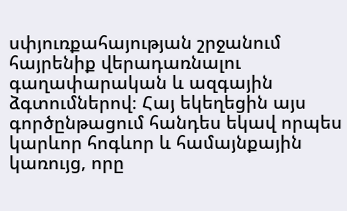սփյուռքահայության շրջանում հայրենիք վերադառնալու գաղափարական և ազգային ձգտումներով։ Հայ եկեղեցին այս գործընթացում հանդես եկավ որպես կարևոր հոգևոր և համայնքային կառույց, որը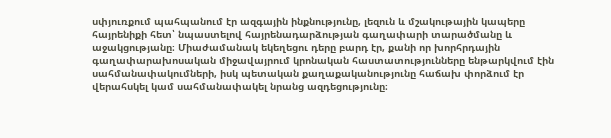սփյուռքում պահպանում էր ազգային ինքնությունը, լեզուն և մշակութային կապերը հայրենիքի հետ՝ նպաստելով հայրենադարձության գաղափարի տարածմանը և աջակցությանը։ Միաժամանակ եկեղեցու դերը բարդ էր, քանի որ խորհրդային գաղափարախոսական միջավայրում կրոնական հաստատությունները ենթարկվում էին սահմանափակումների, իսկ պետական քաղաքականությունը հաճախ փորձում էր վերահսկել կամ սահմանափակել նրանց ազդեցությունը։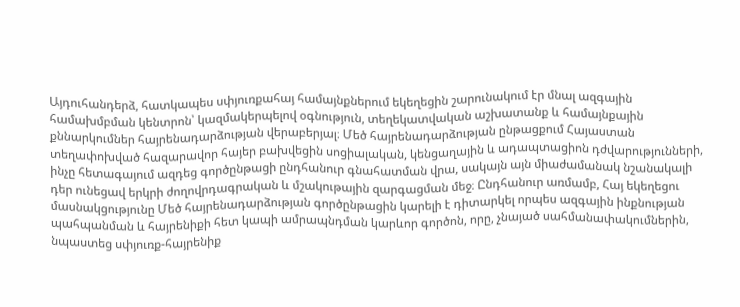Այդուհանդերձ, հատկապես սփյուռքահայ համայնքներում եկեղեցին շարունակում էր մնալ ազգային համախմբման կենտրոն՝ կազմակերպելով օգնություն, տեղեկատվական աշխատանք և համայնքային քննարկումներ հայրենադարձության վերաբերյալ։ Մեծ հայրենադարձության ընթացքում Հայաստան տեղափոխված հազարավոր հայեր բախվեցին սոցիալական, կենցաղային և ադապտացիոն դժվարությունների, ինչը հետագայում ազդեց գործընթացի ընդհանուր գնահատման վրա, սակայն այն միաժամանակ նշանակալի դեր ունեցավ երկրի ժողովրդագրական և մշակութային զարգացման մեջ։ Ընդհանուր առմամբ, Հայ եկեղեցու մասնակցությունը Մեծ հայրենադարձության գործընթացին կարելի է դիտարկել որպես ազգային ինքնության պահպանման և հայրենիքի հետ կապի ամրապնդման կարևոր գործոն, որը, չնայած սահմանափակումներին, նպաստեց սփյուռք-հայրենիք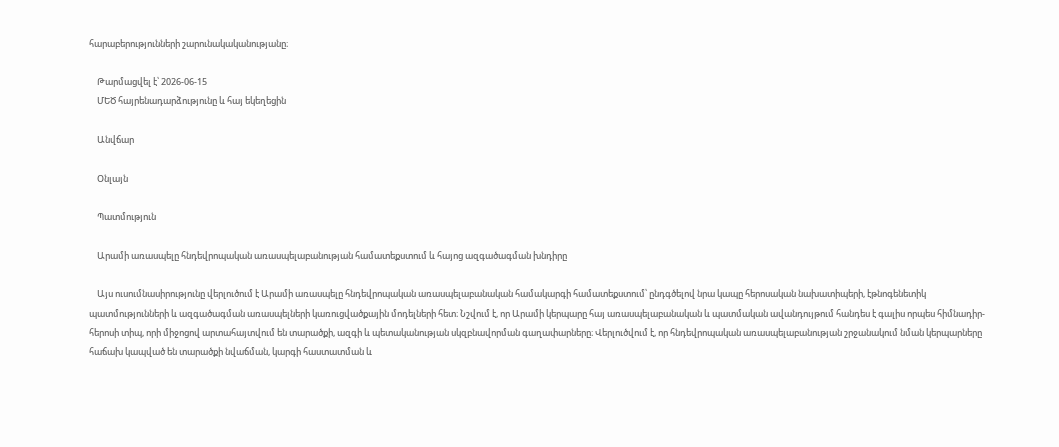հարաբերությունների շարունակականությանը։

    Թարմացվել է՝ 2026-06-15
    ՄԵԾ հայրենադարձությունը և հայ եկեղեցին

    Անվճար

    Օնլայն

    Պատմություն

    Արամի առասպելը հնդեվրոպական առասպելաբանության համատեքստում և հայոց ազգածագման խնդիրը

    Այս ուսումնասիրությունը վերլուծում է Արամի առասպելը հնդեվրոպական առասպելաբանական համակարգի համատեքստում՝ ընդգծելով նրա կապը հերոսական նախատիպերի, էթնոգենետիկ պատմությունների և ազգածագման առասպելների կառուցվածքային մոդելների հետ։ Նշվում է, որ Արամի կերպարը հայ առասպելաբանական և պատմական ավանդույթում հանդես է գալիս որպես հիմնադիր-հերոսի տիպ, որի միջոցով արտահայտվում են տարածքի, ազգի և պետականության սկզբնավորման գաղափարները։ Վերլուծվում է, որ հնդեվրոպական առասպելաբանության շրջանակում նման կերպարները հաճախ կապված են տարածքի նվաճման, կարգի հաստատման և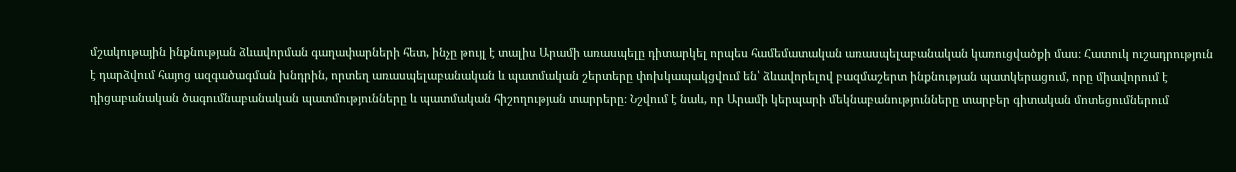մշակութային ինքնության ձևավորման գաղափարների հետ, ինչը թույլ է տալիս Արամի առասպելը դիտարկել որպես համեմատական առասպելաբանական կառուցվածքի մաս։ Հատուկ ուշադրություն է դարձվում հայոց ազգածագման խնդրին, որտեղ առասպելաբանական և պատմական շերտերը փոխկապակցվում են՝ ձևավորելով բազմաշերտ ինքնության պատկերացում, որը միավորում է դիցաբանական ծագումնաբանական պատմությունները և պատմական հիշողության տարրերը։ Նշվում է նաև, որ Արամի կերպարի մեկնաբանությունները տարբեր գիտական մոտեցումներում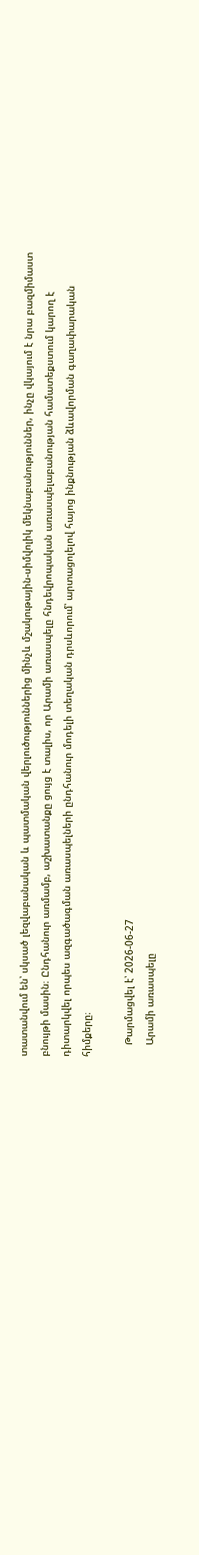տատանվում են՝ սկսած լեզվաբանական և պատմական վերլուծություններից մինչև մշակութային-սիմվոլիկ մեկնաբանություններ, ինչը վկայում է նրա բազմիմաստ բնույթի մասին։ Ընդհանուր առմամբ, աշխատանքը ցույց է տալիս, որ Արամի առասպելը հնդեվրոպական առասպելաբանության համատեքստում կարող է դիտարկվել որպես ազգածագման առասպելների ընդհանուր մոդելի տեղական դրսևորում՝ արտացոլելով հայոց ինքնության ձևավորման գաղափարական հիմքերը։

    Թարմացվել է՝ 2026-06-27
    Արամի առասպելը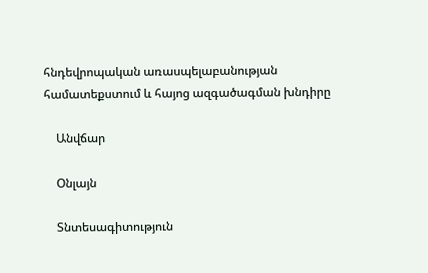հնդեվրոպական առասպելաբանության համատեքստում և հայոց ազգածագման խնդիրը

    Անվճար

    Օնլայն

    Տնտեսագիտություն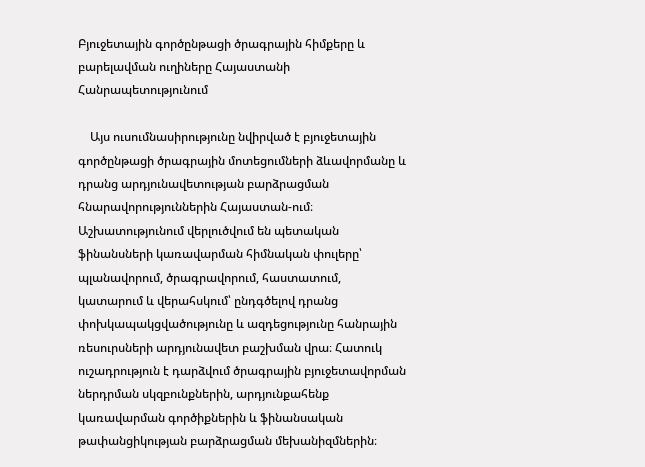Բյուջետային գործընթացի ծրագրային հիմքերը և բարելավման ուղիները Հայաստանի Հանրապետությունում

    Այս ուսումնասիրությունը նվիրված է բյուջետային գործընթացի ծրագրային մոտեցումների ձևավորմանը և դրանց արդյունավետության բարձրացման հնարավորություններին Հայաստան-ում։ Աշխատությունում վերլուծվում են պետական ֆինանսների կառավարման հիմնական փուլերը՝ պլանավորում, ծրագրավորում, հաստատում, կատարում և վերահսկում՝ ընդգծելով դրանց փոխկապակցվածությունը և ազդեցությունը հանրային ռեսուրսների արդյունավետ բաշխման վրա։ Հատուկ ուշադրություն է դարձվում ծրագրային բյուջետավորման ներդրման սկզբունքներին, արդյունքահենք կառավարման գործիքներին և ֆինանսական թափանցիկության բարձրացման մեխանիզմներին։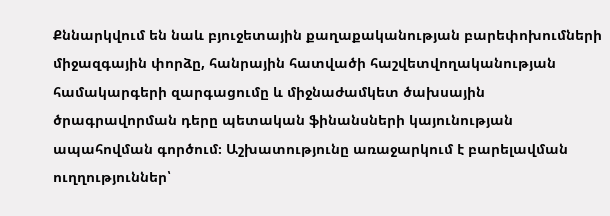Քննարկվում են նաև բյուջետային քաղաքականության բարեփոխումների միջազգային փորձը, հանրային հատվածի հաշվետվողականության համակարգերի զարգացումը և միջնաժամկետ ծախսային ծրագրավորման դերը պետական ֆինանսների կայունության ապահովման գործում։ Աշխատությունը առաջարկում է բարելավման ուղղություններ՝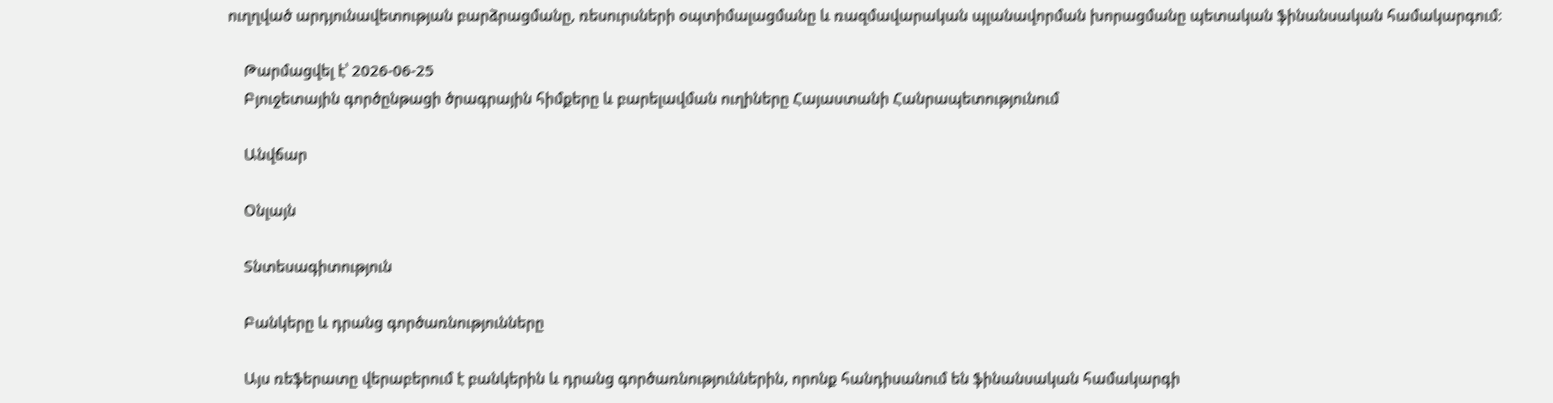ուղղված արդյունավետության բարձրացմանը, ռեսուրսների օպտիմալացմանը և ռազմավարական պլանավորման խորացմանը պետական ֆինանսական համակարգում։

    Թարմացվել է՝ 2026-06-25
    Բյուջետային գործընթացի ծրագրային հիմքերը և բարելավման ուղիները Հայաստանի Հանրապետությունում

    Անվճար

    Օնլայն

    Տնտեսագիտություն

    Բանկերը և դրանց գործառնությունները

    Այս ռեֆերատը վերաբերում է բանկերին և դրանց գործառնություններին, որոնք հանդիսանում են ֆինանսական համակարգի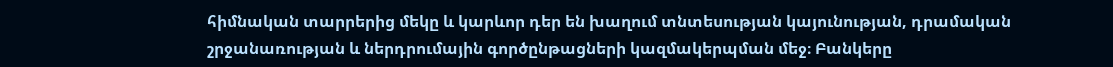հիմնական տարրերից մեկը և կարևոր դեր են խաղում տնտեսության կայունության, դրամական շրջանառության և ներդրումային գործընթացների կազմակերպման մեջ։ Բանկերը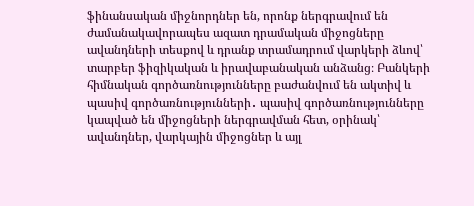ֆինանսական միջնորդներ են, որոնք ներգրավում են ժամանակավորապես ազատ դրամական միջոցները ավանդների տեսքով և դրանք տրամադրում վարկերի ձևով՝ տարբեր ֆիզիկական և իրավաբանական անձանց։ Բանկերի հիմնական գործառնությունները բաժանվում են ակտիվ և պասիվ գործառնությունների․ պասիվ գործառնությունները կապված են միջոցների ներգրավման հետ, օրինակ՝ ավանդներ, վարկային միջոցներ և այլ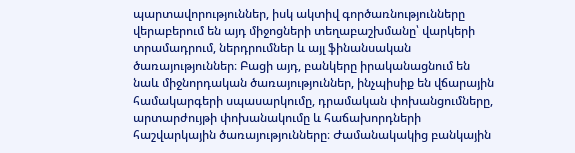պարտավորություններ, իսկ ակտիվ գործառնությունները վերաբերում են այդ միջոցների տեղաբաշխմանը՝ վարկերի տրամադրում, ներդրումներ և այլ ֆինանսական ծառայություններ։ Բացի այդ, բանկերը իրականացնում են նաև միջնորդական ծառայություններ, ինչպիսիք են վճարային համակարգերի սպասարկումը, դրամական փոխանցումները, արտարժույթի փոխանակումը և հաճախորդների հաշվարկային ծառայությունները։ Ժամանակակից բանկային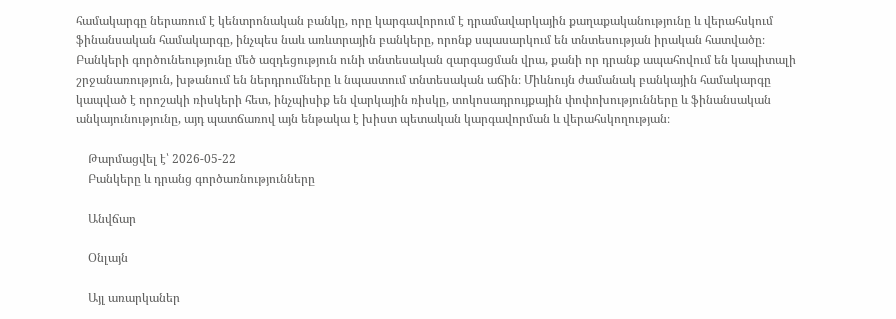համակարգը ներառում է կենտրոնական բանկը, որը կարգավորում է դրամավարկային քաղաքականությունը և վերահսկում ֆինանսական համակարգը, ինչպես նաև առևտրային բանկերը, որոնք սպասարկում են տնտեսության իրական հատվածը։ Բանկերի գործունեությունը մեծ ազդեցություն ունի տնտեսական զարգացման վրա, քանի որ դրանք ապահովում են կապիտալի շրջանառություն, խթանում են ներդրումները և նպաստում տնտեսական աճին։ Միևնույն ժամանակ բանկային համակարգը կապված է որոշակի ռիսկերի հետ, ինչպիսիք են վարկային ռիսկը, տոկոսադրույքային փոփոխությունները և ֆինանսական անկայունությունը, այդ պատճառով այն ենթակա է խիստ պետական կարգավորման և վերահսկողության։

    Թարմացվել է՝ 2026-05-22
    Բանկերը և դրանց գործառնությունները

    Անվճար

    Օնլայն

    Այլ առարկաներ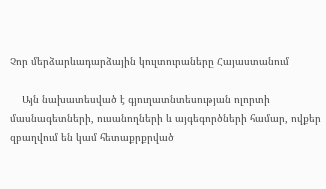Չոր մերձարևադարձային կուլտուրաները Հայաստանում

    Այն նախատեսված է գյուղատնտեսության ոլորտի մասնագետների, ուսանողների և այգեգործների համար, ովքեր զբաղվում են կամ հետաքրքրված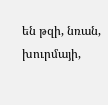են թզի, նռան, խուրմայի,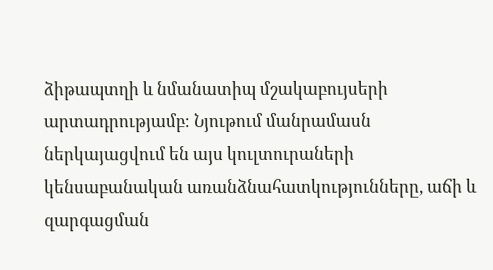ձիթապտղի և նմանատիպ մշակաբույսերի արտադրությամբ։ Նյութում մանրամասն ներկայացվում են այս կուլտուրաների կենսաբանական առանձնահատկությունները, աճի և զարգացման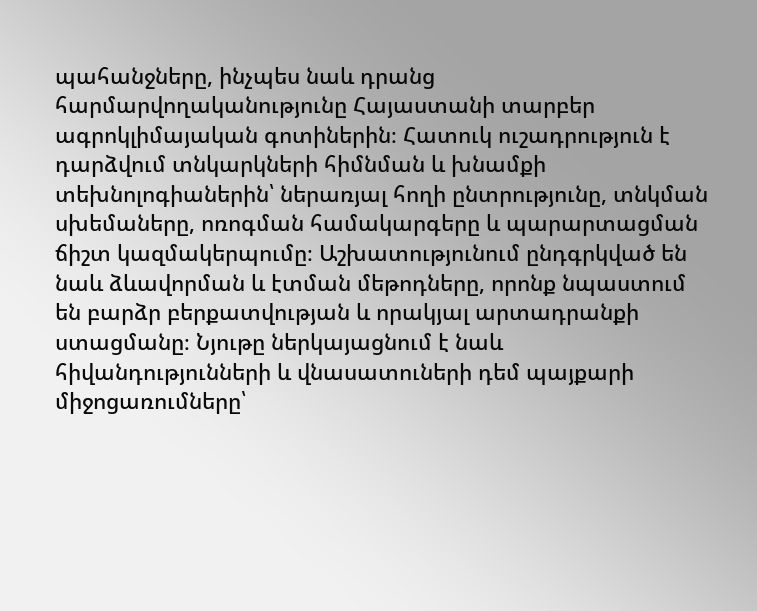պահանջները, ինչպես նաև դրանց հարմարվողականությունը Հայաստանի տարբեր ագրոկլիմայական գոտիներին։ Հատուկ ուշադրություն է դարձվում տնկարկների հիմնման և խնամքի տեխնոլոգիաներին՝ ներառյալ հողի ընտրությունը, տնկման սխեմաները, ոռոգման համակարգերը և պարարտացման ճիշտ կազմակերպումը։ Աշխատությունում ընդգրկված են նաև ձևավորման և էտման մեթոդները, որոնք նպաստում են բարձր բերքատվության և որակյալ արտադրանքի ստացմանը։ Նյութը ներկայացնում է նաև հիվանդությունների և վնասատուների դեմ պայքարի միջոցառումները՝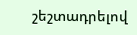շեշտադրելով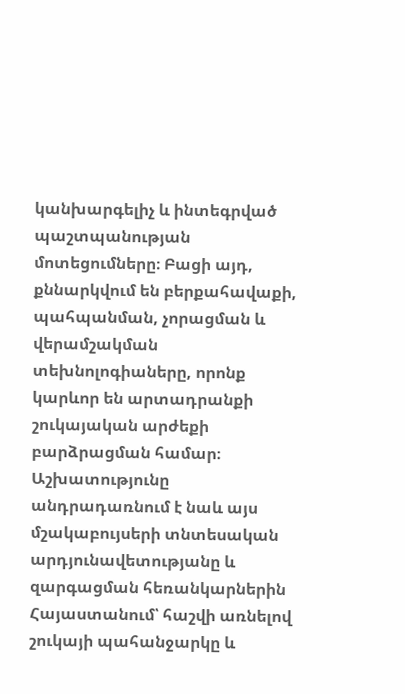կանխարգելիչ և ինտեգրված պաշտպանության մոտեցումները։ Բացի այդ, քննարկվում են բերքահավաքի, պահպանման, չորացման և վերամշակման տեխնոլոգիաները, որոնք կարևոր են արտադրանքի շուկայական արժեքի բարձրացման համար։ Աշխատությունը անդրադառնում է նաև այս մշակաբույսերի տնտեսական արդյունավետությանը և զարգացման հեռանկարներին Հայաստանում՝ հաշվի առնելով շուկայի պահանջարկը և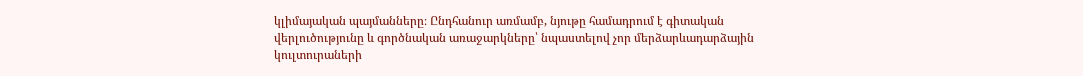կլիմայական պայմանները։ Ընդհանուր առմամբ, նյութը համադրում է գիտական վերլուծությունը և գործնական առաջարկները՝ նպաստելով չոր մերձարևադարձային կուլտուրաների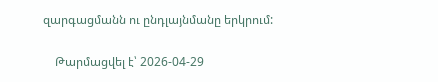զարգացմանն ու ընդլայնմանը երկրում:

    Թարմացվել է՝ 2026-04-29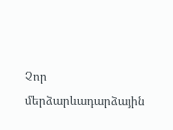Չոր մերձարևադարձային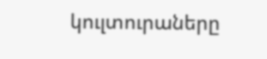կուլտուրաները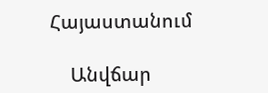Հայաստանում

    Անվճար